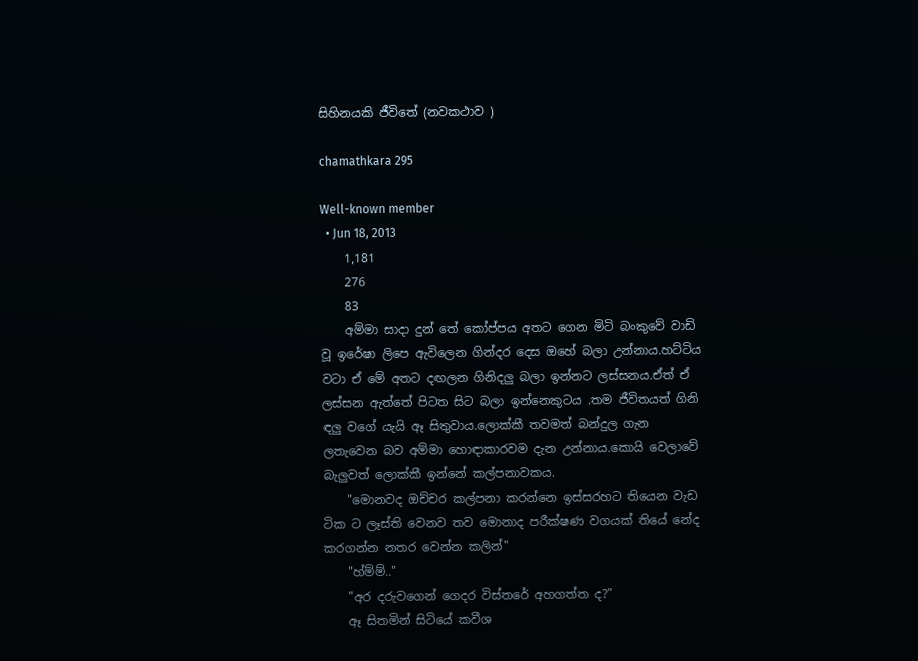සිහිනයකි ජීවිතේ (නවකථාව )

chamathkara 295

Well-known member
  • Jun 18, 2013
    1,181
    276
    83
    අම්මා සාදා දුන් තේ කෝප්පය අතට ගෙන මිටි බංකුවේ වාඩි වූ ඉරේෂා ලිපෙ ඇවිලෙන ගින්දර දෙස ඔහේ බලා උන්නාය.හට්ටිය වටා ඒ මේ අතට දඟලන ගිනිදලු බලා ඉන්නට ලස්සනය.ඒත් ඒ ලස්සන ඇත්තේ පිටත සිට බලා ඉන්නෙකුටය .තම ජීවිතයත් ගිනි ඳලු වගේ යැයි ඈ සිතුවාය.ලොක්කී තවමත් බන්දුල ගැන ලතැවෙන බව අම්මා හොඳාකාරවම දැන උන්නාය.කොයි වෙලාවේ බැලුවත් ලොක්කී ඉන්නේ කල්පනාවකය.
    "මොනවද ඔච්චර කල්පනා කරන්නෙ ඉස්සරහට තියෙන වැඩ ටික ට ලෑස්ති වෙනව තව මොනාද පරීක්ෂණ වගයක් තියේ නේද කරගන්න නතර වෙන්න කලින්"
    "හ්ම්ම්.."
    "අර දරුවගෙන් ගෙදර විස්තරේ අහගත්ත ද?"
    ඈ සිතමින් සිටියේ කවීශ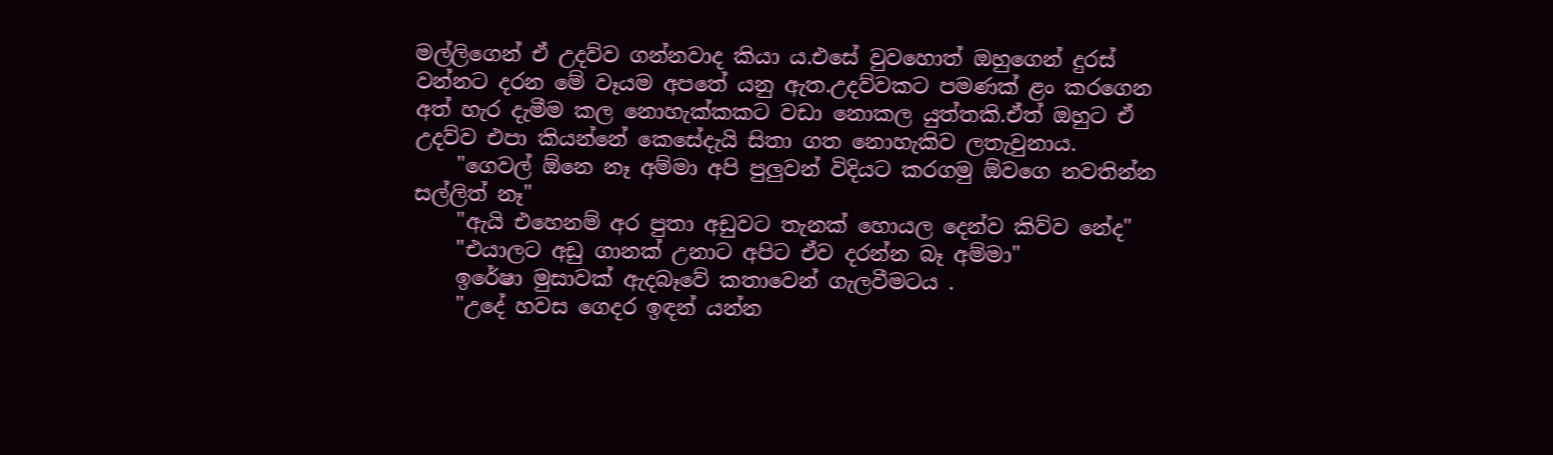මල්ලිගෙන් ඒ උදව්ව ගන්නවාද කියා ය.එසේ වුවහොත් ඔහුගෙන් දුරස් වන්නට දරන මේ වෑයම අපතේ යනු ඇත.උදව්වකට පමණක් ළං කරගෙන අත් හැර දැමීම කල නොහැක්කකට වඩා නොකල යුත්තකි.ඒත් ඔහුට ඒ උදව්ව එපා කියන්නේ කෙසේදැයි සිතා ගත නොහැකිව ලතැවුනාය.
    "ගෙවල් ඕනෙ නෑ අම්මා අපි පුලුවන් විදියට කරගමු ඕවගෙ නවතින්න සල්ලිත් නෑ"
    "ඇයි එහෙනම් අර පුතා අඩුවට තැනක් හොයල දෙන්ව කිව්ව නේද"
    "එයාලට අඩු ගානක් උනාට අපිට ඒව දරන්න බෑ අම්මා"
    ඉරේෂා මුසාවක් ඇදබෑවේ කතාවෙන් ගැලවීමටය .
    "උදේ හවස ගෙදර ඉඳන් යන්න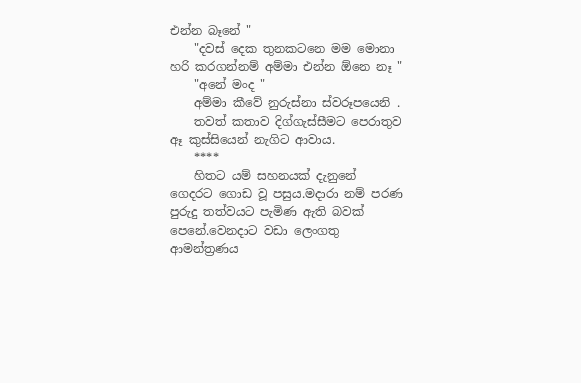එන්න බෑනේ "
    "දවස් දෙක තුනකටනෙ මම මොනා හරි කරගන්නම් අම්මා එන්න ඕනෙ නෑ "
    "අනේ මංද "
    අම්මා කීවේ නුරුස්නා ස්වරූපයෙනි .
    තවත් කතාව දිග්ගැස්සීමට පෙරාතුව ඈ කුස්සියෙන් නැගිට ආවාය.
    ****
    හිතට යම් සහනයක් දැනුනේ ගෙදරට ගොඩ වූ පසුය.මදාරා නම් පරණ පුරුදු තත්වයට පැමිණ ඇති බවක් පෙනේ.වෙනදාට වඩා ලෙංගතු ආමන්ත්‍රණය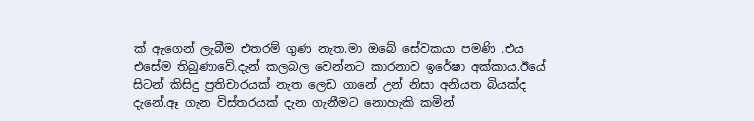ක් ඇගෙන් ලැබීම එතරම් ගුණ නැත.මා ඔබේ සේවකයා පමණි .එය එසේම තිබුණාවේ.දැන් කලබල වෙන්නට කාරනාව ඉරේෂා අක්කාය.ඊයේ සිටන් කිසිදු ප්‍රතිචාරයක් නැත ලෙඩ ගානේ උන් නිසා අනියත බියක්ද දැනේ.ඈ ගැන විස්තරයක් දැන ගැනීමට නොහැකි කමින්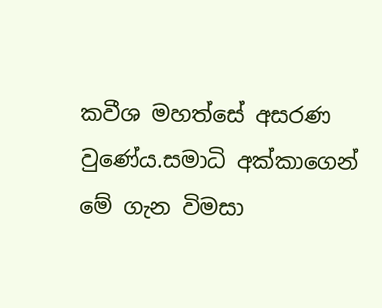කවීශ මහත්සේ අසරණ වුණේය.සමාධි අක්කාගෙන් මේ ගැන විමසා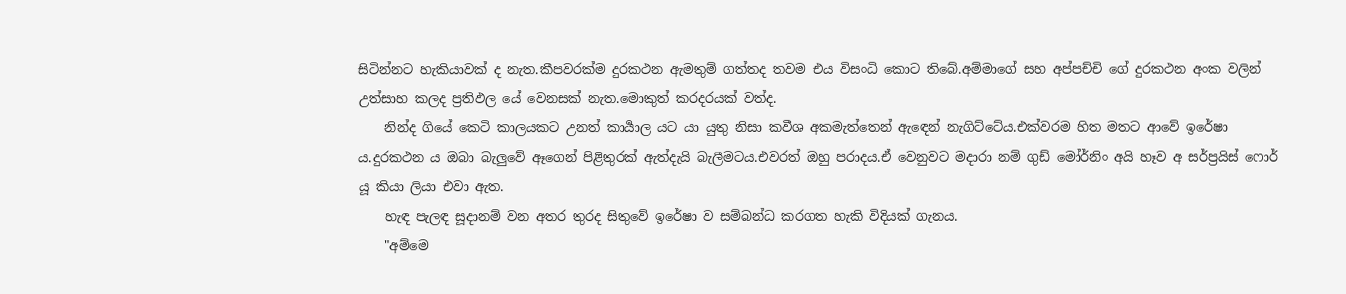සිටින්නට හැකියාවක් ද නැත.කීපවරක්ම දුරකථන ඇමතුම් ගත්තද තවම එය විසංධි කොට තිබේ.අම්මාගේ සහ අප්පච්චි ගේ දුරකථන අංක වලින් උත්සාහ කලද ප්‍රතිඵල යේ වෙනසක් නැත.මොකුත් කරදරයක් වත්ද.
    නින්ද ගියේ කෙටි කාලයකට උනත් කාර්‍යාල යට යා යුතු නිසා කවීශ අකමැත්තෙන් ඇඳෙන් නැගිට්ටේය.එක්වරම හිත මතට ආවේ ඉරේෂා ය.දුරකථන ය ඔබා බැලුවේ ඈගෙන් පිළිතුරක් ඇත්දැයි බැලීමටය.එවරත් ඔහු පරාදය.ඒ වෙනුවට මදාරා නම් ගුඩ් මෝර්නිං අයි හෑව අ සර්ප්‍රයිස් ෆොර් යූ කියා ලියා එවා ඇත.
    හැඳ පැලඳ සූදානම් වන අතර තුරද සිතුවේ ඉරේෂා ව සම්බන්ධ කරගත හැකි විදියක් ගැනය.
    "අම්මෙ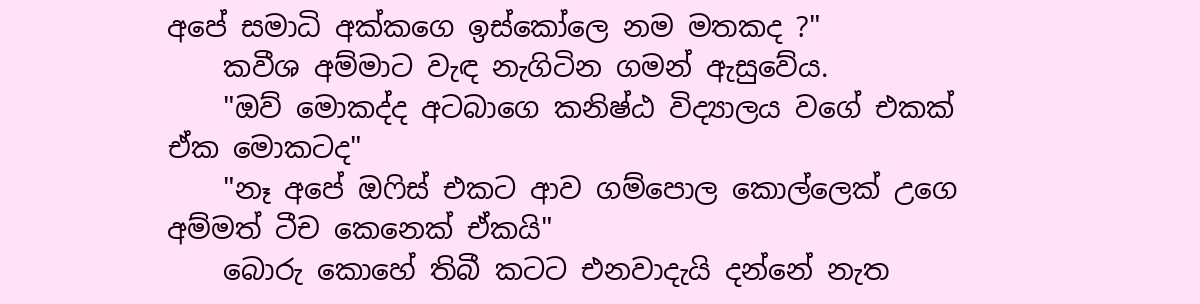අපේ සමාධි අක්කගෙ ඉස්කෝලෙ නම මතකද ?"
    කවීශ අම්මාට වැඳ නැගිටින ගමන් ඇසුවේය.
    "ඔව් මොකද්ද අටබාගෙ කනිෂ්ඨ විද්‍යාලය වගේ එකක් ඒක මොකටද"
    "නෑ අපේ ඔෆිස් එකට ආව ගම්පොල කොල්ලෙක් උගෙ අම්මත් ටීච කෙනෙක් ඒකයි"
    බොරු කොහේ තිබී කටට එනවාදැයි දන්නේ නැත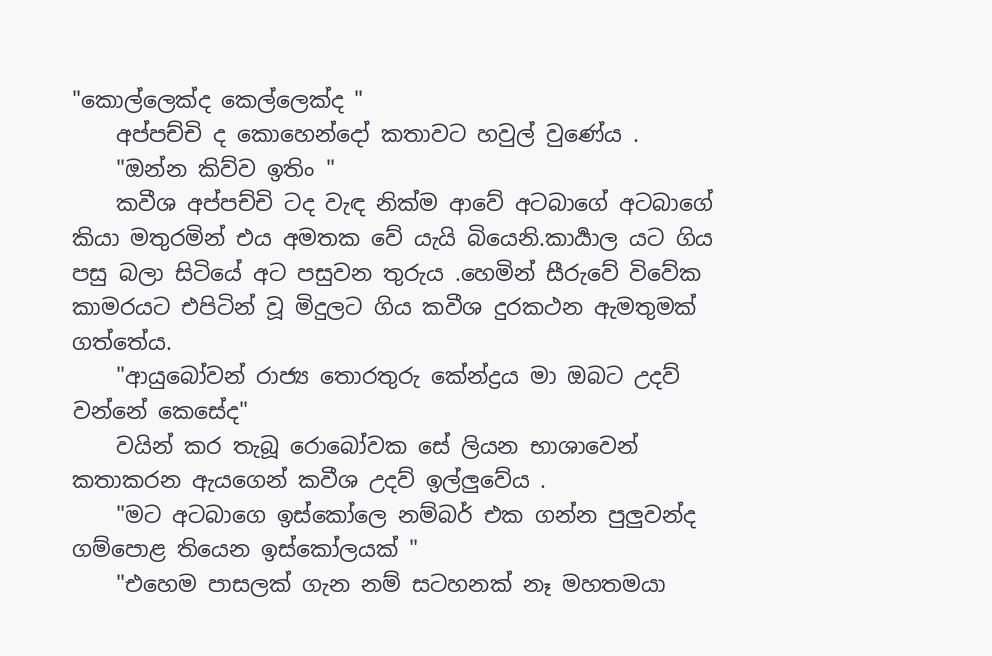"කොල්ලෙක්ද කෙල්ලෙක්ද "
    අප්පච්චි ද කොහෙන්දෝ කතාවට හවුල් වුණේය .
    "ඔන්න කිව්ව ඉතිං "
    කවීශ අප්පච්චි ටද වැඳ නික්ම ආවේ අටබාගේ අටබාගේ කියා මතුරමින් එය අමතක වේ යැයි බියෙනි.කාර්‍යාල යට ගිය පසු බලා සිටියේ අට පසුවන තුරුය .හෙමින් සීරුවේ විවේක කාමරයට එපිටින් වූ මිදුලට ගිය කවීශ දුරකථන ඇමතුමක් ගත්තේය.
    "ආයුබෝවන් රාජ්‍ය තොරතුරු කේන්ද්‍රය මා ඔබට උදව් වන්නේ කෙසේද"
    වයින් කර තැබූ රොබෝවක සේ ලියන භාශාවෙන් කතාකරන ඇයගෙන් කවීශ උදව් ඉල්ලුවේය .
    "මට අටබාගෙ ඉස්කෝලෙ නම්බර් එක ගන්න පුලුවන්ද ගම්පොළ තියෙන ඉස්කෝලයක් "
    "එහෙම පාසලක් ගැන නම් සටහනක් නෑ මහතමයා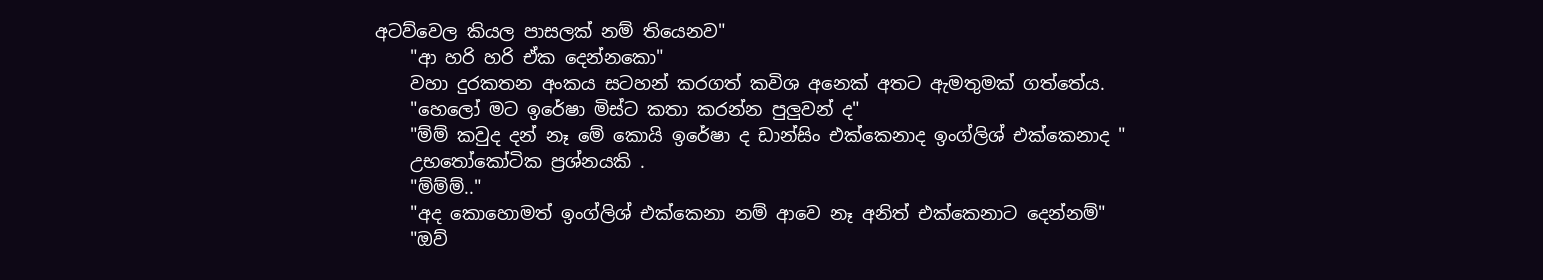අටව්වෙල කියල පාසලක් නම් තියෙනව"
    "ආ හරි හරි ඒක දෙන්නකො"
    වහා දුරකතන අංකය සටහන් කරගත් කවිශ අනෙක් අතට ඇමතුමක් ගත්තේය.
    "හෙලෝ මට ඉරේෂා මිස්ට කතා කරන්න පුලුවන් ද"
    "ම්ම් කවුද දන් නෑ මේ කොයි ඉරේෂා ද ඩාන්සිං එක්කෙනාද ඉංග්ලිශ් එක්කෙනාද "
    උභතෝකෝටික ප්‍රශ්නයකි .
    "ම්ම්ම්.."
    "අද කොහොමත් ඉංග්ලිශ් එක්කෙනා නම් ආවෙ නෑ අනිත් එක්කෙනාට දෙන්නම්"
    "ඔව්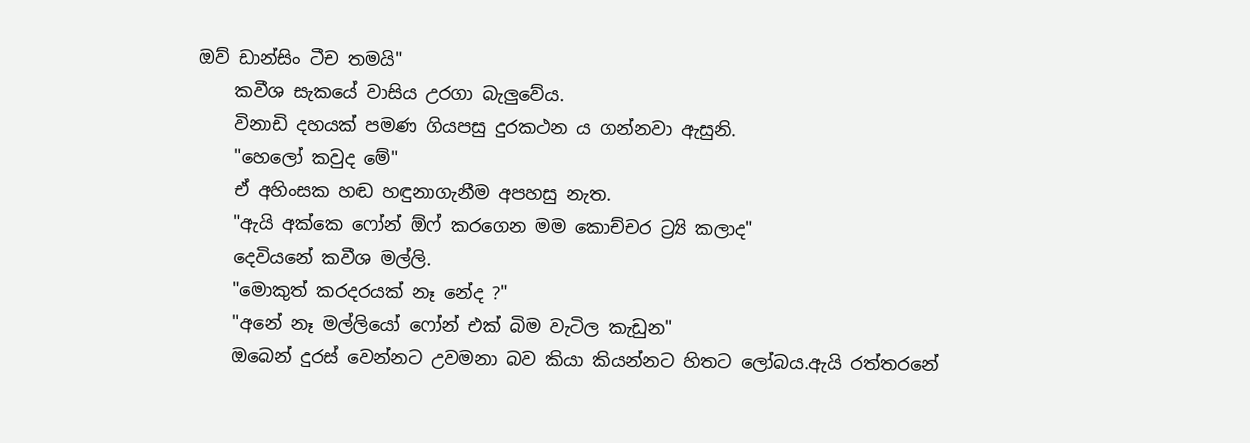ඔව් ඩාන්සිං ටීච තමයි"
    කවීශ සැකයේ වාසිය උරගා බැලුවේය.
    විනාඩි දහයක් පමණ ගියපසු දුරකථන ය ගන්නවා ඇසුනි.
    "හෙලෝ කවුද මේ"
    ඒ අහිංසක හඬ හඳුනාගැනීම අපහසු නැත.
    "ඇයි අක්කෙ ෆෝන් ඕෆ් කරගෙන මම කොච්චර ට්‍ර්‍යි කලාද"
    දෙවියනේ කවීශ මල්ලි.
    "මොකුත් කරදරයක් නෑ නේද ?"
    "අනේ නෑ මල්ලියෝ ෆෝන් එක් බිම වැටිල කැඩුන"
    ඔබෙන් දුරස් වෙන්නට උවමනා බව කියා කියන්නට හිතට ලෝබය.ඇයි රත්තරනේ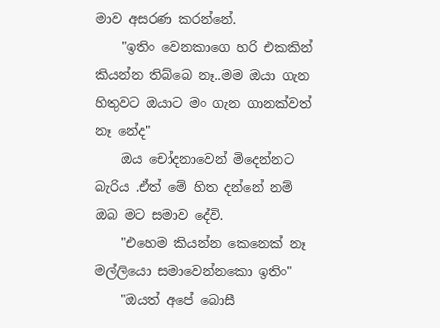මාව අසරණ කරන්නේ.
    "ඉතිං වෙනකාගෙ හරි එකකින් කියන්න තිබ්බෙ නෑ..මම ඔයා ගැන හිතුවට ඔයාට මං ගැන ගානක්වත් නෑ නේද"
    ඔය චෝදනාවෙන් මිදෙන්නට බැරිය .ඒත් මේ හිත දන්නේ නම් ඔබ මට සමාව දේවි.
    "එහෙම කියන්න කෙනෙක් නෑ මල්ලියො සමාවෙන්නකො ඉතිං"
    "ඔයත් අපේ බොසී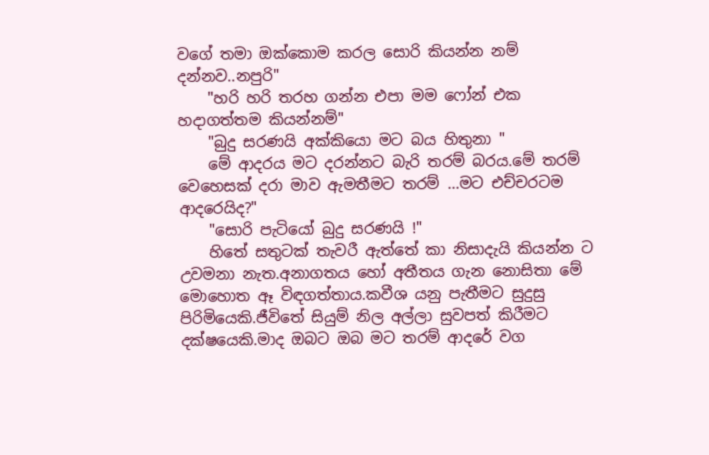වගේ තමා ඔක්කොම කරල සොරි කියන්න නම් දන්නව..නපුරි"
    "හරි හරි තරහ ගන්න එපා මම ෆෝන් එක හදාගත්තම කියන්නම්"
    "බුදු සරණයි අක්කියො මට බය හිතුනා "
    මේ ආදරය මට දරන්නට බැරි තරම් බරය.මේ තරම් වෙහෙසක් දරා මාව ඇමතීමට තරම් ...මට එච්චරටම ආදරෙයිද?"
    "සොරි පැටියෝ බුදු සරණයි !"
    හිතේ සතුටක් තැවරී ඇත්තේ කා නිසාදැයි කියන්න ට උවමනා නැත.අනාගතය හෝ අතීතය ගැන නොසිතා මේ මොහොත ඈ විඳගත්තාය.කවීශ යනු පැතීමට සුදුසු පිරිමියෙකි.ජීවිතේ සියුම් නිල අල්ලා සුවපත් කිරීමට දක්ෂයෙකි.මාද ඔබට ඔබ මට තරම් ආදරේ වග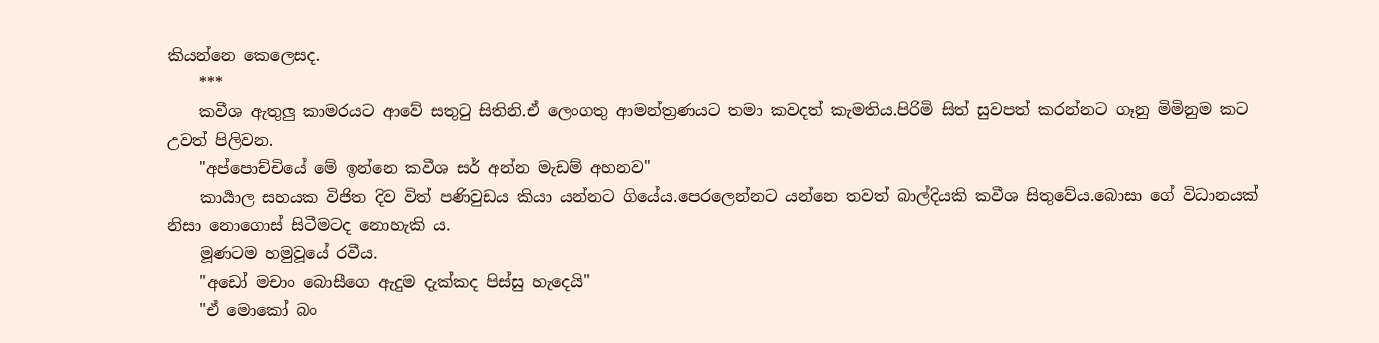කියන්නෙ කෙලෙසද.
    ***
    කවීශ ඇතුලු කාමරයට ආවේ සතුටු සිතිනි.ඒ ලෙංගතු ආමන්ත්‍රණයට තමා කවදත් කැමතිය.පිරිමි සිත් සුවපත් කරන්නට ගෑනු මිමිනුම කට උවත් පිලිවන.
    "අප්පොච්චියේ මේ ඉන්නෙ කවීශ සර් අන්න මැඩම් අහනව"
    කාර්‍යාල සහයක විජිත දිව විත් පණිවුඩය කියා යන්නට ගියේය.පෙරලෙන්නට යන්නෙ තවත් බාල්දියකි කවීශ සිතුවේය.බොසා ගේ විධානයක් නිසා නොගොස් සිටීමටද නොහැකි ය.
    මූණටම හමුවූයේ රවීය.
    "අඩෝ මචාං බොසීගෙ ඇදුම දැක්කද පිස්සු හැදෙයි"
    "ඒ මොකෝ බං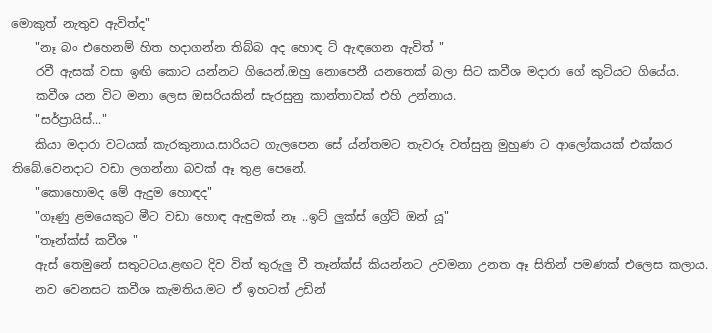මොකුත් නැතුව ඇවිත්ද"
    "නෑ බං එහෙනම් හිත හදාගන්න තිබ්බ අද හොඳ ට් ඇඳගෙන ඇවිත් "
    රවී ඇසක් වසා ඉඟි කොට යන්නට ගියෙන්.ඔහු නොපෙනී යනතෙක් බලා සිට කවීශ මදාරා ගේ කුටියට ගියේය.
    කවීශ යන විට මනා ලෙස ඔසරියකින් සැරසුනු කාන්තාවක් එහි උන්නාය.
    "සර්ප්‍රායිස්..."
    කියා මදාරා වටයක් කැරකුනාය.සාරියට ගැලපෙන සේ ය්න්තමට තැවරූ වත්සුනු මුහුණ ට ආලෝකයක් එක්කර තිබේ.වෙනදාට වඩා ලගන්නා බවක් ඈ තුළ පෙනේ.
    "කොහොමද මේ ඇදුම හොඳද"
    "ගෑණු ළමයෙකුට මීට වඩා හොඳ ඇඳුමක් නෑ ..ඉට් ලුක්ස් ග්‍රේට් ඔන් යූ"
    "තෑන්ක්ස් කවීශ "
    ඇස් තෙමුනේ සතුටටය.ළඟට දිව විත් තුරුලු වී තෑන්ක්ස් කියන්නට උවමනා උනත ඈ සිතින් පමණක් එලෙස කලාය.
    නව වෙනසට කවීශ කැමතිය.මට ඒ ඉහටත් උඩින්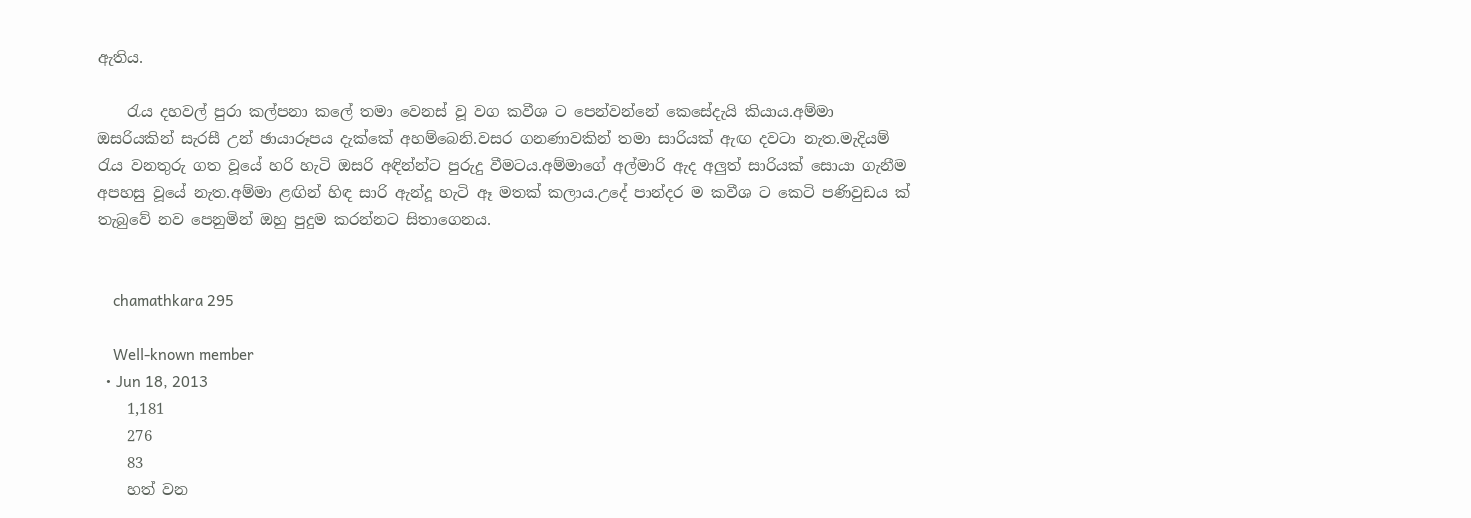ඇතිය.

    රැය දහවල් පුරා කල්පනා කලේ තමා වෙනස් වූ වග කවීශ ට පෙන්වන්නේ කෙසේදැයි කියාය.අම්මා ඔසරියකින් සැරසී උන් ඡායාරූපය දැක්කේ අහම්බෙනි.වසර ගනණාවකින් තමා සාරියක් ඇඟ දවටා නැත.මැදියම් රැය වනතුරු ගත වූයේ හරි හැටි ඔසරි අඳින්න්ට පුරුදු වීමටය.අම්මාගේ අල්මාරි ඇද අලුත් සාරියක් සොයා ගැනීම අපහසු වූයේ නැත.අම්මා ළඟින් හිඳ සාරි ඇන්දූ හැටි ඈ මතක් කලාය.උදේ පාන්දර ම කවීශ ට කෙටි පණිවුඩය ක් තැබුවේ නව පෙනුමින් ඔහු පුදුම කරන්නට සිතාගෙනය.


    chamathkara 295

    Well-known member
  • Jun 18, 2013
    1,181
    276
    83
    හත් වන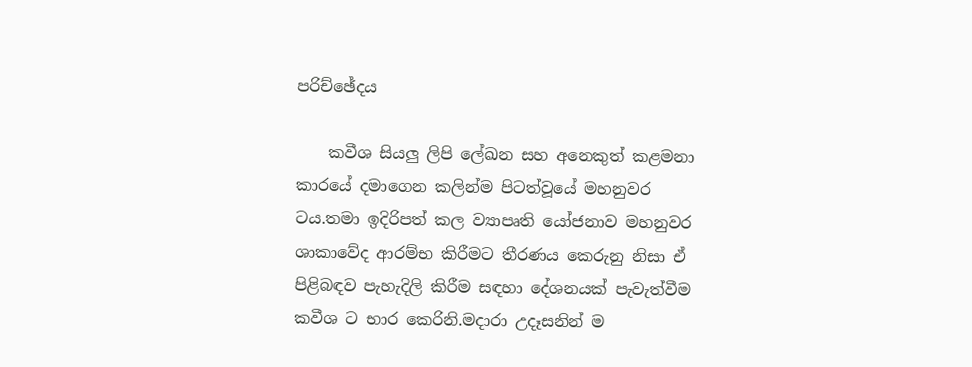පරිච්ඡේදය

    කවීශ සියලු ලිපි ලේඛන සහ අනෙකුත් කළමනා කාරයේ දමාගෙන කලින්ම පිටත්වූයේ මහනුවර ටය.තමා ඉදිරිපත් කල ව්‍යාපෘති යෝජනාව මහනුවර ශාකාවේද ආරම්භ කිරීමට තීරණය කෙරුනු නිසා ඒ පිළිබඳව පැහැදිලි කිරීම සඳහා දේශනයක් පැවැත්වීම කවීශ ට භාර කෙරිනි.මදාරා උදෑසනින් ම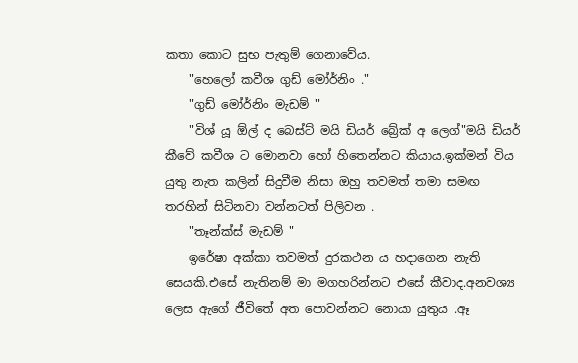කතා කොට සුභ පැතුම් ගෙනාවේය.
    "හෙලෝ කවීශ ගුඩ් මෝර්නිං ."
    "ගුඩ් මෝර්නිං මැඩම් "
    "විශ් යූ ඕල් ද බෙස්ට් මයි ඩියර් බ්‍රේක් අ ලෙග්"මයි ඩියර් කීවේ කවීශ ට මොනවා හෝ හිතෙන්නට කියාය.ඉක්මන් විය යුතු නැත කලින් සිදුවීම නිසා ඔහු තවමත් තමා සමඟ තරහින් සිටිනවා වන්නටත් පිලිවන .
    "තෑන්ක්ස් මැඩම් "
    ඉරේෂා අක්කා තවමත් දුරකථන ය හදාගෙන නැති සෙයකි.එසේ නැතිනම් මා මගහරින්නට එසේ කීවාද.අනවශ්‍ය ලෙස ඇගේ ජීවිතේ අත පොවන්නට නොයා යුතුය .ඈ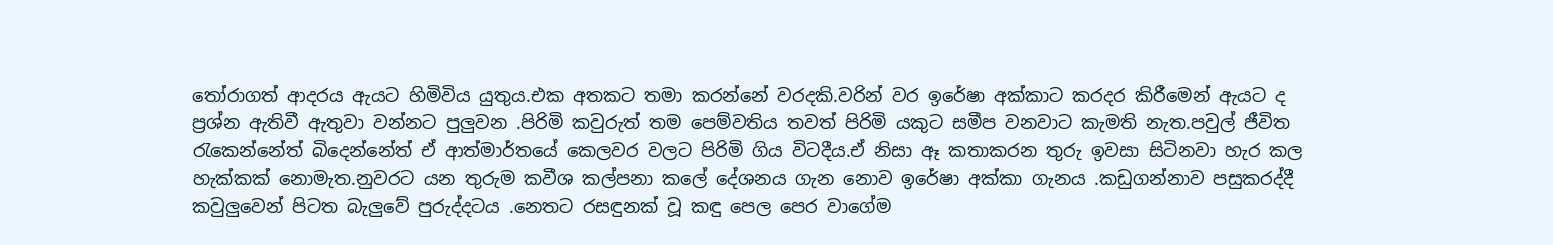තෝරාගත් ආදරය ඇයට හිමිවිය යුතුය.එක අතකට තමා කරන්නේ වරදකි.වරින් වර ඉරේෂා අක්කාට කරදර කිරීමෙන් ඇයට ද ප්‍රශ්න ඇතිවී ඇතුවා වන්නට පුලුවන .පිරිමි කවුරුත් තම පෙම්වතිය තවත් පිරිමි යකුට සමීප වනවාට කැමති නැත.පවුල් ජීවිත රැකෙන්නේත් බිදෙන්නේත් ඒ ආත්මාර්තයේ කෙලවර වලට පිරිමි ගිය විටදීය.ඒ නිසා ඈ කතාකරන තුරු ඉවසා සිටිනවා හැර කල හැක්කක් නොමැත.නුවරට යන තුරුම කවීශ කල්පනා කලේ දේශනය ගැන නොව ඉරේෂා අක්කා ගැනය .කඩුගන්නාව පසුකරද්දී කවුලුවෙන් පිටත බැලුවේ පුරුද්දටය .නෙතට රසඳුනක් වූ කඳු පෙල පෙර වාගේම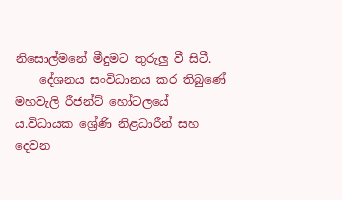නිසොල්මනේ මීදුමට තුරුලු වී සිටී.
    දේශනය සංවිධානය කර තිබුණේ මහවැලි රීජන්ට් හෝටලයේ ය.විධායක ශ්‍රේණි නිළධාරීන් සහ දෙවන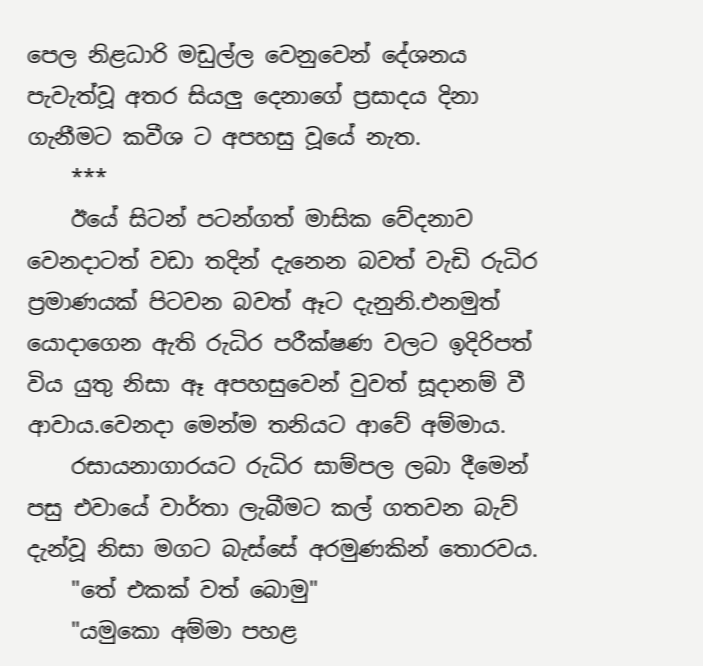පෙල නිළධාරි මඩුල්ල වෙනුවෙන් දේශනය පැවැත්වූ අතර සියලු දෙනාගේ ප්‍රසාදය දිනා ගැනීමට කවීශ ට අපහසු වූයේ නැත.
    ***
    ඊයේ සිටන් පටන්ගත් මාසික වේදනාව වෙනදාටත් වඩා තදින් දැනෙන බවත් වැඩි රුධිර ප්‍රමාණයක් පිටවන බවත් ඈට දැනුනි.එනමුත් යොදාගෙන ඇති රුධිර පරීක්ෂණ වලට ඉදිරිපත් විය යුතු නිසා ඈ අපහසුවෙන් වුවත් සූදානම් වී ආවාය.වෙනදා මෙන්ම තනියට ආවේ අම්මාය.
    රසායනාගාරයට රුධිර සාම්පල ලබා දීමෙන් පසු එවායේ වාර්තා ලැබීමට කල් ගතවන බැව් දැන්වූ නිසා මගට බැස්සේ අරමුණකින් තොරවය.
    "තේ එකක් වත් බොමු"
    "යමුකො අම්මා පහළ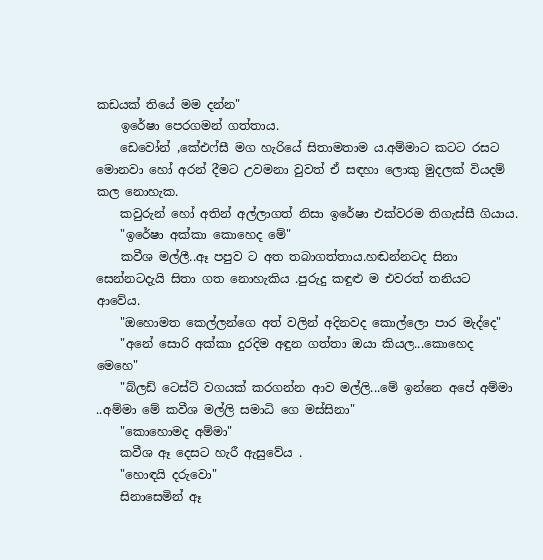කඩයක් තියේ මම දන්න"
    ඉරේෂා පෙරගමන් ගත්තාය.
    ඩෙවෝන් ,කේඑෆ්සී මග හැරියේ සිතාමතාම ය.අම්මාට කටට රසට මොනවා හෝ අරන් දීමට උවමනා වුවත් ඒ සඳහා ලොකු මුදලක් වියදම් කල නොහැක.
    කවුරුන් හෝ අතින් අල්ලාගත් නිසා ඉරේෂා එක්වරම තිගැස්සී ගියාය.
    "ඉරේෂා අක්කා කොහෙද මේ"
    කවීශ මල්ලී..ඈ පපුව ට අත තබාගත්තාය.හඬන්නටද සිනා සෙන්නටදැයි සිතා ගත නොහැකිය .පුරුදු කඳුළු ම එවරත් තනියට ආවේය.
    "ඔහොමත කෙල්ලන්ගෙ අත් වලින් අදිනවද කොල්ලො පාර මැද්දෙ"
    "අනේ සොරි අක්කා දුරදිම අඳුන ගත්තා ඔයා කියල...කොහෙද මෙහෙ"
    "බ්ලඩ් ටෙස්ට් වගයක් කරගන්න ආව මල්ලි...මේ ඉන්නෙ අපේ අම්මා ..අම්මා මේ කවීශ මල්ලි සමාධි ගෙ මස්සිනා"
    "කොහොමද අම්මා"
    කවීශ ඈ දෙසට හැරී ඇසුවේය .
    "හොඳයි දරුවො"
    සිනාසෙමින් ඈ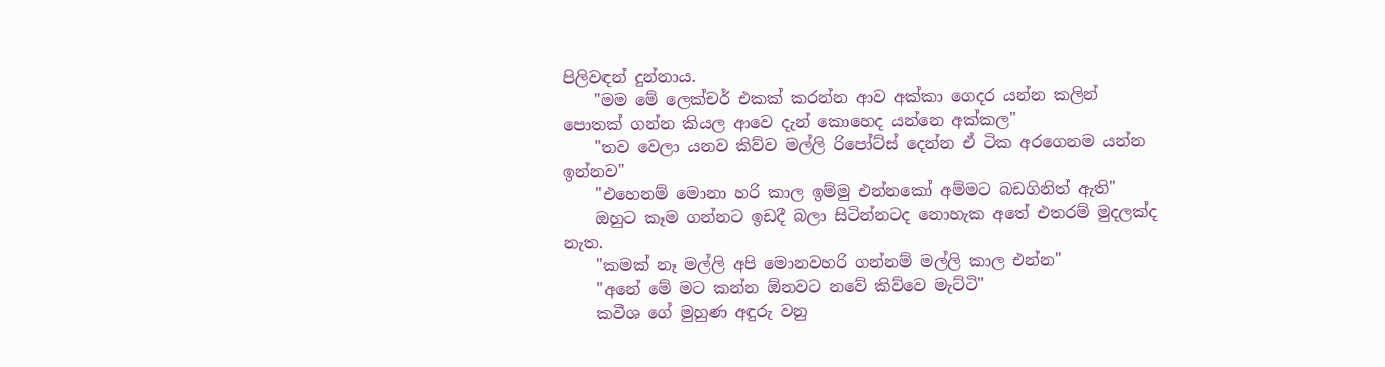පිලිවඳන් දුන්නාය.
    "මම මේ ලෙක්චර් එකක් කරන්න ආව අක්කා ගෙදර යන්න කලින් පොතක් ගන්න කියල ආවෙ දැන් කොහෙද යන්නෙ අක්කල"
    "තව වෙලා යනව කිව්ව මල්ලි රිපෝට්ස් දෙන්න ඒ ටික අරගෙනම යන්න ඉන්නව"
    "එහෙනම් මොනා හරි කාල ඉම්මු එන්නකෝ අම්මට බඩගිනිත් ඇති"
    ඔහුට කෑම ගන්නට ඉඩදී බලා සිටින්නටද නොහැක අතේ එතරම් මුදලක්ද නැත.
    "කමක් නෑ මල්ලි අපි මොනවහරි ගන්නම් මල්ලි කාල එන්න"
    "අනේ මේ මට කන්න ඕනවට නවේ කිව්වෙ මැට්ටි"
    කවීශ ගේ මුහුණ අඳුරු වනු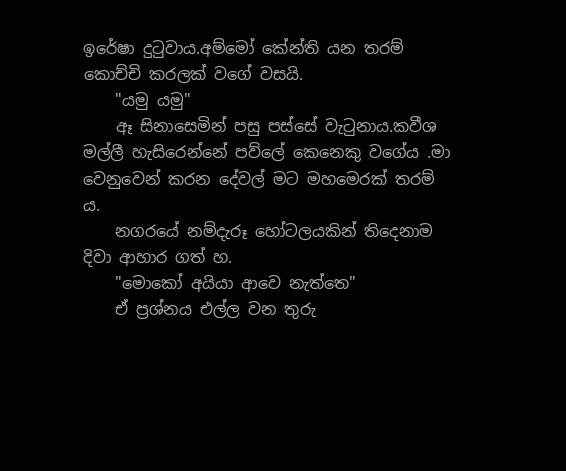ඉරේෂා දුටුවාය.අම්මෝ කේන්ති යන තරම් කොච්චි කරලක් වගේ වසයි.
    "යමු යමු"
    ඈ සිනාසෙමින් පසු පස්සේ වැටුනාය.කවීශ මල්ලී හැසිරෙන්නේ පව්ලේ කෙනෙකු වගේය .මා වෙනුවෙන් කරන දේවල් මට මහමෙරක් තරම්‍ ය.
    නගරයේ නම්දැරූ හෝටලයකින් තිදෙනාම දිවා ආහාර ගත් හ.
    "මොකෝ අයියා ආවෙ නැත්තෙ"
    ඒ ප්‍රශ්නය එල්ල වන තුරු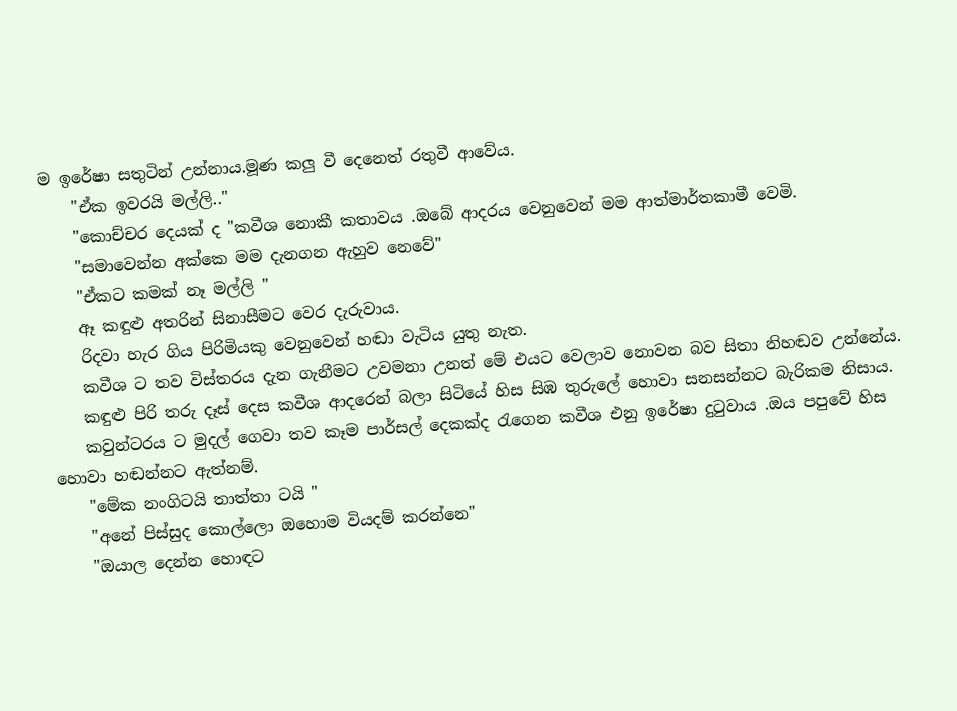ම ඉරේෂා සතුටින් උන්නාය.මූණ කලු වී දෙනෙත් රතුවී ආවේය.
    "ඒක ඉවරයි මල්ලි.."
    "කොච්චර දෙයක් ද "කවීශ නොකී කතාවය .ඔබේ ආදරය වෙනුවෙන් මම ආත්මාර්තකාමී වෙමි.
    "සමාවෙන්න අක්කෙ මම දැනගන ඇහුව නෙවේ"
    "ඒකට කමක් නෑ මල්ලි "
    ඈ කඳුළු අතරින් සිනාසීමට වෙර දැරුවාය.
    රිදවා හැර ගිය පිරිමියකු වෙනුවෙන් හඬා වැටිය යුතු නැත.
    කවීශ ට තව විස්තරය දැන ගැනීමට උවමනා උනත් මේ එයට වෙලාව නොවන බව සිතා නිහඬව උන්නේය.
    කඳුළු පිරි තරු දෑස් දෙස කවීශ ආදරෙන් බලා සිටියේ හිස සිඹ තුරුලේ හොවා සනසන්නට බැරිකම නිසාය.
    කවුන්ටරය ට මුදල් ගෙවා තව කෑම පාර්සල් දෙකක්ද රැගෙන කවීශ එනු ඉරේෂා දුටුවාය .ඔය පපුවේ හිස හොවා හඬන්නට ඇත්නම්.
    "මේක නංගිටයි තාත්තා ටයි "
    "අනේ පිස්සුද කොල්ලො ඔහොම වියදම් කරන්නෙ"
    "ඔයාල දෙන්න හොඳට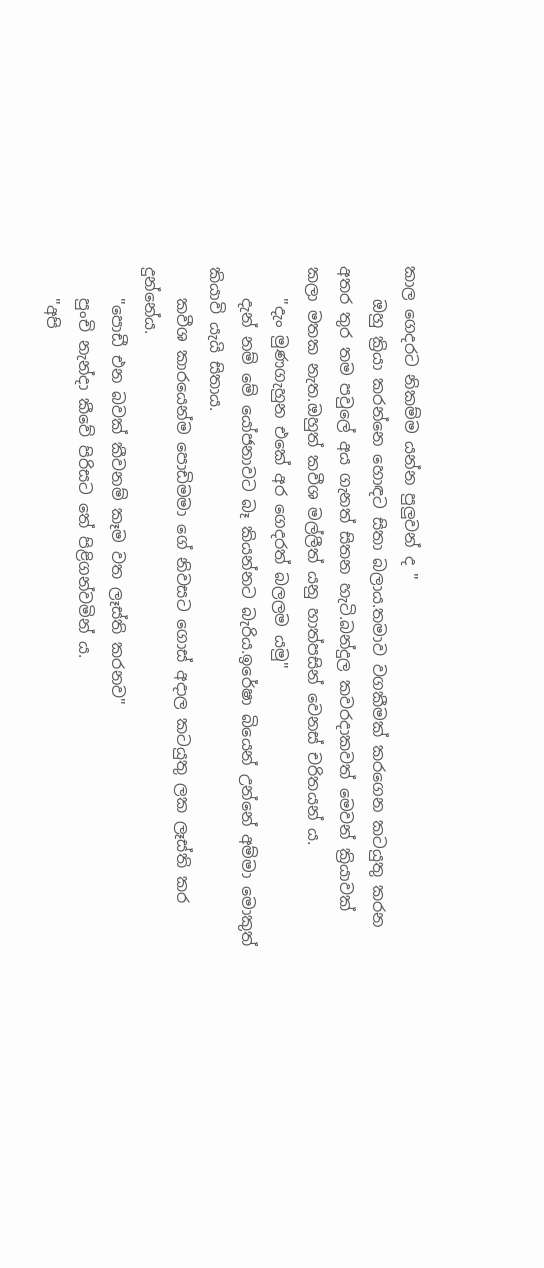කාල ගෙදරට නිකම්ම යන්න පුලුවන් ද "
    ඔහු ක්‍රියා කරන්නෙ හොඳට සිතා බලාය.තමාව වගකීමක් කරගෙන කටයුතු කරන අතර තුර තම පවුලේ අය ගැනත් සිතන හැටි.බන්දුල කවරදාකවත් මෙවන් ක්‍රියාවක් කලා මතක නැත.ඔහුත් කවීශ මල්ලීත් යනු හාත්පසින් වෙනස් චරිතයන්‍ ය.
    "දැං මුණගැහුන එකේ අර ගෙදරත් බලලම යමු"
    දැන් නම් මේ යෝජනාවට බෑ කියන්නට බැරිය.ඉරේෂා බියෙන් උන්නේ අම්මා මොකුත් කියාවි යැයි සිතාය.
    කවීශ කාරයෙන්ම පොඩිමමා ගේ නිවසට ගොස් අදාල කටයුතු ලක ලෑස්ති කර දුන්නේය.
    "පොඩී එන බවක් කීවනම් කෑම වත ලෑස්ති කරනව"
    පුංචි නැන්දා කීවේ පිරිසට තේ පිළිගන්වමින්‍ ය.
    "අපි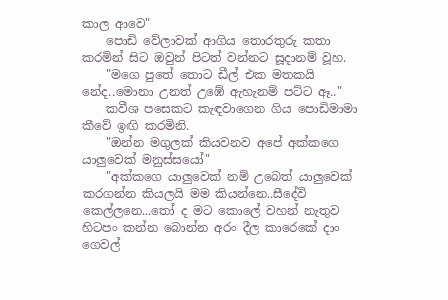කාල ආවෙ"
    පොඩි වේලාවක් ආගිය තොරතුරු කතා කරමින් සිට ඔවුන් පිටත් වන්නට සූදානම් වූහ.
    "මගෙ පුතේ තොට ඩීල් එක මතකයි නේද..මොනා උනත් උඹේ ඇහැනම් පට්ට ඈ.."
    කවීශ පසෙකට කැඳවාගෙන ගිය පොඩිමාමා කීවේ ඉඟි කරමිනි.
    "ඔන්න මගුලක් කියවනව අපේ අක්කගෙ යාලුවෙක් මනුස්සයෝ"
    "අක්කගෙ යාලුවෙක් නම් උබෙත් යාලුවෙක් කරගන්න කියලයි මම කියන්නෙ..සීදේවි කෙල්ලනෙ...තෝ ද මට කොලේ වහන් නැතුව හිටපං කන්න බොන්න අරං දීල කාරෙකේ දාං ගෙවල්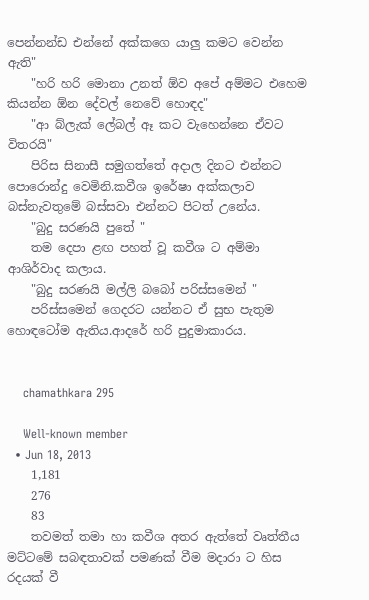පෙන්නන්ඩ එන්නේ අක්කගෙ යාලු කමට වෙන්න ඇති"
    "හරි හරි මොනා උනත් ඕව අපේ අම්මට එහෙම කියන්න ඕන දේවල් නෙවේ හොඳද"
    "ආ බ්ලැක් ලේබල් ඈ කට වැහෙන්නෙ ඒවට විතරයි"
    පිරිස සිනාසී සමුගත්තේ අදාල දිනට එන්නට පොරොන්දු වෙමිනි.කවීශ ඉරේෂා අක්කලාව බස්නැවතුමේ බස්සවා එන්නට පිටත් උනේය.
    "බුදු සරණයි පුතේ "
    තම දෙපා ළඟ පහත් වූ කවීශ ට අම්මා ආශිර්වාද කලාය.
    "බුදු සරණයි මල්ලි බබෝ පරිස්සමෙන් "
    පරිස්සමෙන් ගෙදරට යන්නට ඒ සුභ පැතුම හොඳටෝම ඇතිය.ආදරේ හරි පුදුමාකාරය.


    chamathkara 295

    Well-known member
  • Jun 18, 2013
    1,181
    276
    83
    තවමත් තමා හා කවීශ අතර ඇත්තේ වෘත්තීය මට්ටමේ සබඳතාවක් පමණක් වීම මදාරා ට හිස රදයක් වී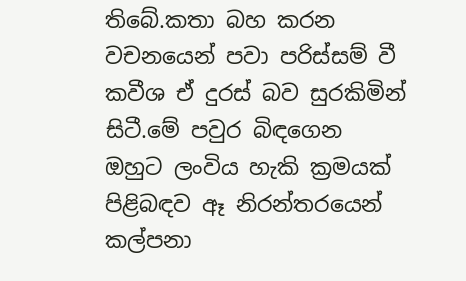තිබේ.කතා බහ කරන වචනයෙන් පවා පරිස්සම් වී කවීශ ඒ දුරස් බව සුරකිමින් සිටී.මේ පවුර බිඳගෙන ඔහුට ලංවිය හැකි ක්‍රමයක් පිළිබඳව ඈ නිරන්තරයෙන් කල්පනා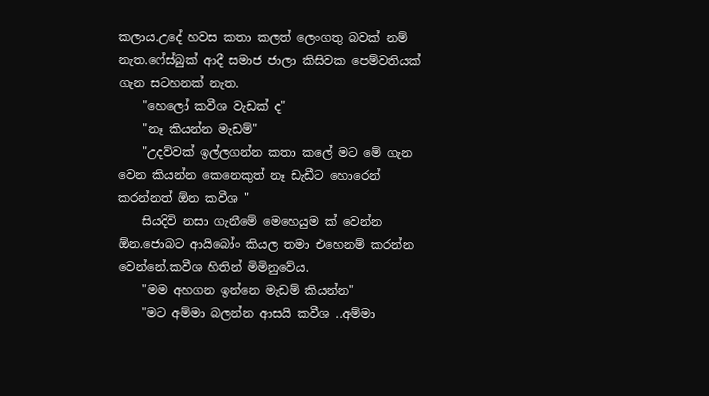කලාය.උදේ හවස කතා කලත් ලෙංගතු බවක් නම් නැත.ෆේස්බුක් ආදී සමාජ ජාලා කිසිවක පෙම්වතියක් ගැන සටහනක් නැත.
    "හෙලෝ කවීශ වැඩක් ද"
    "නෑ කියන්න මැඩම්"
    "උදව්වක් ඉල්ලගන්න කතා කලේ මට මේ ගැන වෙන කියන්න කෙනෙකුත් නෑ ඩැඩීට හොරෙන් කරන්නත් ඕන කවීශ "
    සියදිවි නසා ගැනීමේ මෙහෙයුම ක් වෙන්න ඕන.ජොබට ආයිබෝං කියල තමා එහෙනම් කරන්න වෙන්නේ.කවීශ හිතින් මිමිනුවේය.
    "මම අහගන ඉන්නෙ මැඩම් කියන්න"
    "මට අම්මා බලන්න ආසයි කවීශ ..අම්මා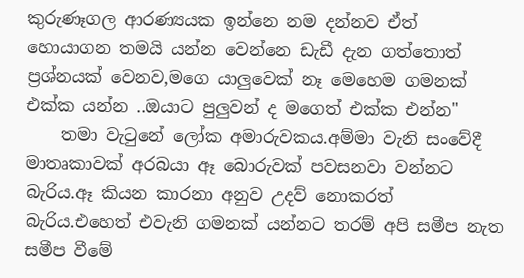කුරුණෑගල ආරණ්‍යයක ඉන්නෙ නම දන්නව ඒත් හොයාගන තමයි යන්න වෙන්නෙ ඩැඩී දැන ගත්තොත් ප්‍රශ්නයක් වෙනව,මගෙ යාලුවෙක් නෑ මෙහෙම ගමනක් එක්ක යන්න ..ඔයාට පුලුවන් ද මගෙත් එක්ක එන්න"
    තමා වැටුනේ ලෝක අමාරුවකය.අම්මා වැනි සංවේදී මාතෘකාවක් අරබයා ඈ බොරුවක් පවසනවා වන්නට බැරිය.ඈ කියන කාරනා අනුව උදව් නොකරත් බැරිය.එහෙත් එවැනි ගමනක් යන්නට තරම් අපි සමීප නැත සමීප වීමේ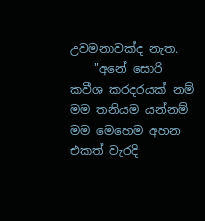උවමනාවක්ද නැත.
    "අනේ සොරි කවීශ කරදරයක් නම් මම තනියම යන්නම් මම මෙහෙම අහන එකත් වැරදි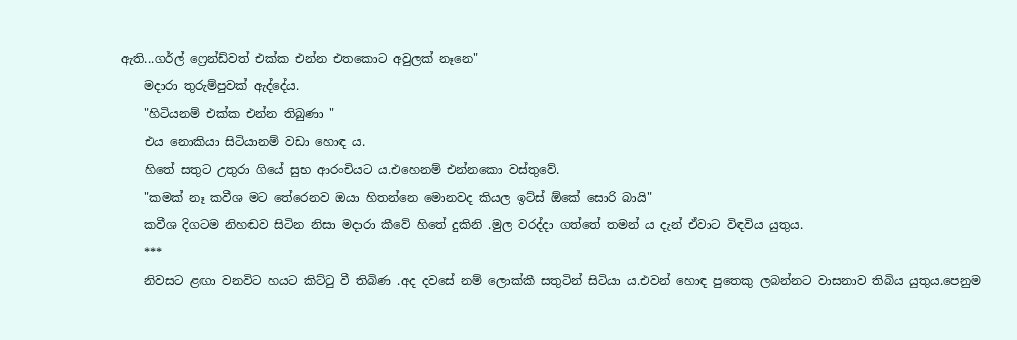ඇති...ගර්ල් ෆ්‍රෙන්ඩ්වත් එක්ක එන්න එතකොට අවුලක් නෑනෙ"
    මදාරා තුරුම්පුවක් ඇද්දේය.
    "හිටියනම් එක්ක එන්න තිබුණා "
    එය නොකියා සිටියානම් වඩා හොඳ ය.
    හිතේ සතුට උතුරා ගියේ සුභ ආරංචියට ය.එහෙනම් එන්නකො වස්තුවේ.
    "කමක් නෑ කවීශ මට තේරෙනව ඔයා හිතන්නෙ මොනවද කියල ඉට්ස් ඕකේ සොරි බායි"
    කවීශ දිගටම නිහඬව සිටින නිසා මදාරා කීවේ හිතේ දුකිනි .මුල වරද්දා ගත්තේ තමන්‍ ය දැන් ඒවාට විඳවිය යුතුය.
    ***
    නිවසට ළඟා වනවිට හයට කිට්ටු වී තිබිණ .අද දවසේ නම් ලොක්කී සතුටින් සිටියා ය.එවන් හොඳ පුතෙකු ලබන්නට වාසනාව තිබිය යුතුය.පෙනුම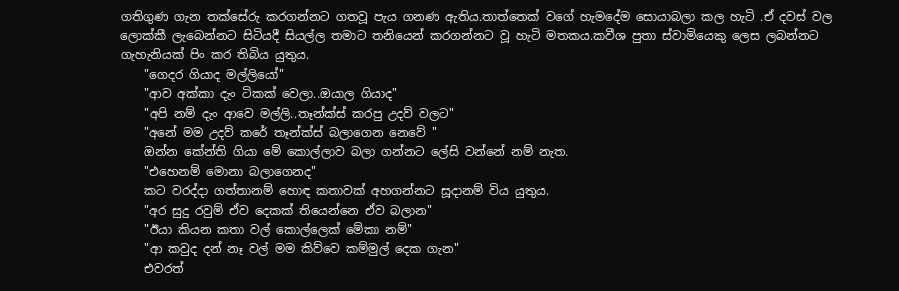ගතිගුණ ගැන තක්සේරු කරගන්නට ගතවූ පැය ගනණ ඇතිය.තාත්තෙක් වගේ හැමදේම සොයාබලා කල හැටි .ඒ දවස් වල ලොක්කී ලැබෙන්නට සිටියදී සියල්ල තමාට තනියෙන් කරගන්නට වූ හැටි මතකය.කවීශ පුතා ස්වාමියෙකු ලෙස ලබන්නට ගැහැනියක් පිං කර තිබිය යුතුය.
    "ගෙදර ගියාද මල්ලියෝ"
    "ආව අක්කා දැං ටිකක් වෙලා..ඔයාල ගියාද"
    "අපි නම් දැං ආවෙ මල්ලි..තෑන්ක්ස් කරපු උදව් වලට"
    "අනේ මම උදව් කරේ තෑන්ක්ස් බලාගෙන නෙවේ "
    ඔන්න කේන්ති ගියා මේ කොල්ලාව බලා ගන්නට ලේසි වන්නේ නම් නැත.
    "එහෙනම් මොනා බලාගෙනද"
    කට වරද්දා ගත්තානම් හොඳ කතාවක් අහගන්නට සූදානම් විය යුතුය.
    "අර සුදු රවුම් ඒව දෙකක් තියෙන්නෙ ඒව බලාන"
    "ඊයා කියන කතා වල් කොල්ලෙක් මේකා නම්"
    "ආ කවුද දන් නෑ වල් මම කිව්වෙ කම්මුල් දෙක ගැන"
    එවරත්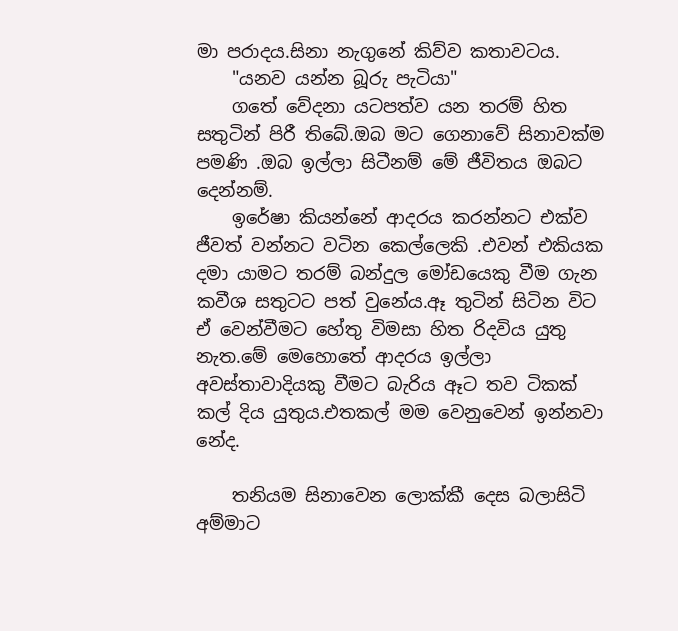මා පරාදය.සිනා නැගුනේ කිව්ව කතාවටය.
    "යනව යන්න බූරු පැටියා"
    ගතේ වේදනා යටපත්ව යන තරම් හිත සතුටින් පිරී තිබේ.ඔබ මට ගෙනාවේ සිනාවක්ම පමණි .ඔබ ඉල්ලා සිටීනම් මේ ජීවිතය ඔබට දෙන්නම්.
    ඉරේෂා කියන්නේ ආදරය කරන්නට එක්ව ජීවත් වන්නට වටින කෙල්ලෙකි .එවන් එකියක දමා යාමට තරම් බන්දුල මෝඩයෙකු වීම ගැන කවීශ සතුටට පත් වුනේය.ඈ තුටින් සිටින විට ඒ වෙන්වීමට හේතු විමසා හිත රිදවිය යුතු නැත.මේ මෙහොතේ ආදරය ඉල්ලා අවස්තාවාදියකු වීමට බැරිය ඈට තව ටිකක් කල් දිය යුතුය.එතකල් මම වෙනුවෙන් ඉන්නවා නේද.

    තනියම සිනාවෙන ලොක්කී දෙස බලාසිටි අම්මාට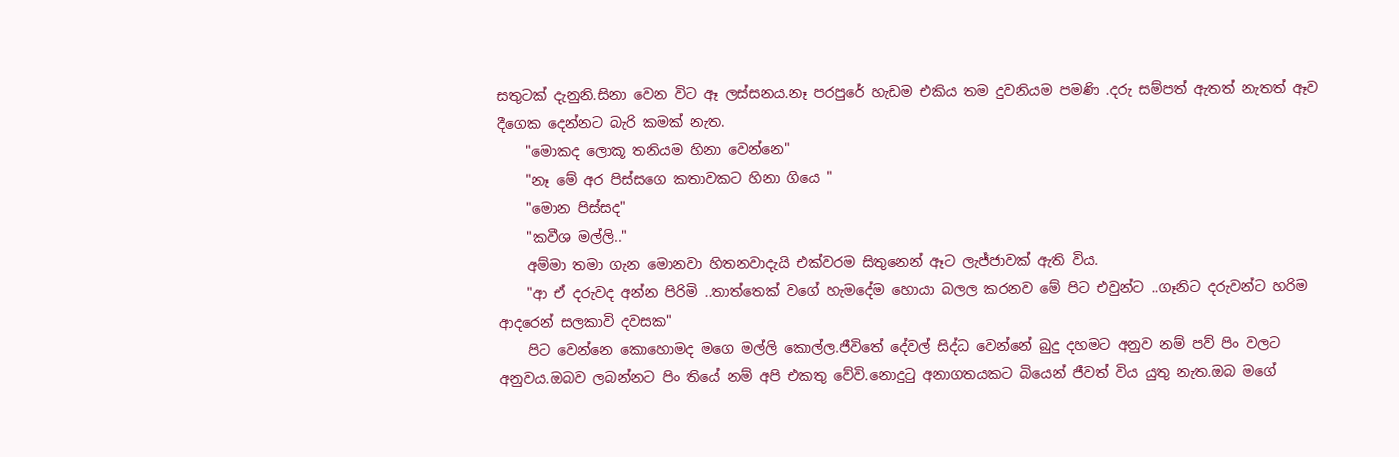සතුටක් දැනුනි.සිනා වෙන විට ඈ ලස්සනය.නෑ පරපුරේ හැඩම එකිය තම දුවනියම පමණි .දරු සම්පත් ඇතත් නැතත් ඈව දීගෙක දෙන්නට බැරි කමක් නැත.
    "මොකද ලොකූ තනියම හිනා වෙන්නෙ"
    "නෑ මේ අර පිස්සගෙ කතාවකට හිනා ගියෙ "
    "මොන පිස්සද"
    "කවීශ මල්ලි.."
    අම්මා තමා ගැන මොනවා හිතනවාදැයි එක්වරම සිතුනෙන් ඈට ලැජ්ජාවක් ඇති විය.
    "ආ ඒ දරුවද අන්න පිරිමි ..තාත්තෙක් වගේ හැමදේම හොයා බලල කරනව මේ පිට එවුන්ට ..ගෑනිට දරුවන්ට හරිම ආදරෙන් සලකාවි දවසක"
    පිට වෙන්නෙ කොහොමද මගෙ මල්ලි කොල්ල.ජීවිතේ දේවල් සිද්ධ වෙන්නේ බුදු දහමට අනුව නම් පව් පිං වලට අනුවය.ඔබව ලබන්නට පිං තියේ නම් අපි එකතු වේවි.නොදුටු අනාගතයකට බියෙන් ජීවත් විය යුතු නැත.ඔබ මගේ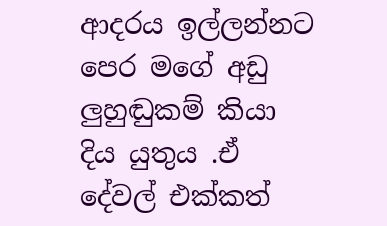ආදරය ඉල්ලන්නට පෙර මගේ අඩු ලුහුඬුකම් කියා දිය යුතුය .ඒ දේවල් එක්කත්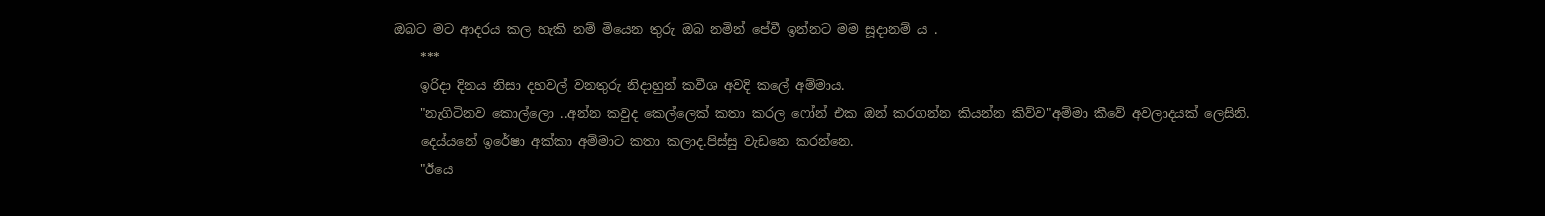ඔබට මට ආදරය කල හැකි නම් මියෙන තුරු ඔබ නමින් පේවී ඉන්නට මම සූදානම් ය .
    ***
    ඉරිදා දිනය නිසා දහවල් වනතුරු නිදාහුන් කවීශ අවදි කලේ අම්මාය.
    "නැගිටිනව කොල්ලො ..අන්න කවුද කෙල්ලෙක් කතා කරල ෆෝන් එක ඔන් කරගන්න කියන්න කිව්ව"අම්මා කීවේ අවලාදයක් ලෙසිනි.
    දෙය්යනේ ඉරේෂා අක්කා අම්මාට කතා කලාද.පිස්සු වැඩනෙ කරන්නෙ.
    "ඊයෙ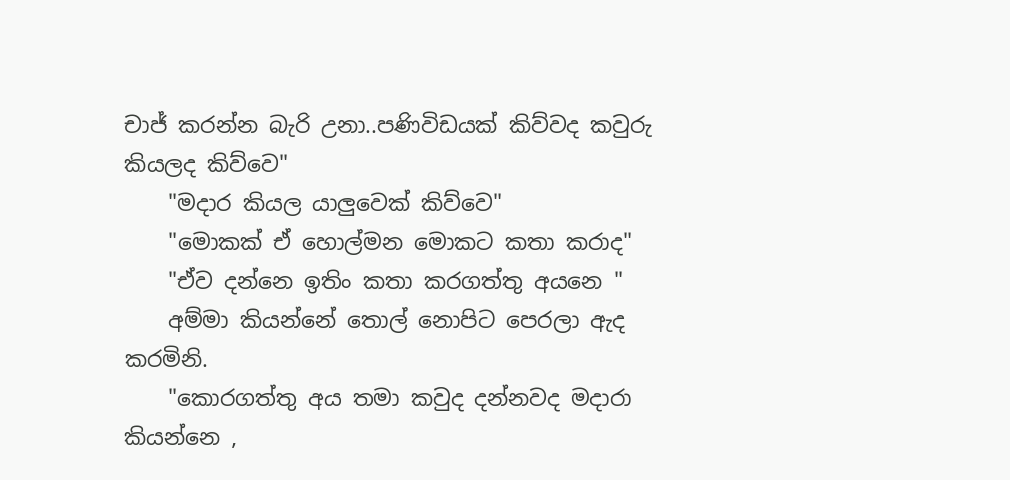චාජ් කරන්න බැරි උනා..පණිවිඩයක් කිව්වද කවුරු කියලද කිව්වෙ"
    "මදාර කියල යාලුවෙක් කිව්වෙ"
    "මොකක් ඒ හොල්මන මොකට කතා කරාද"
    "ඒව දන්නෙ ඉතිං කතා කරගත්තු අයනෙ "
    අම්මා කියන්නේ තොල් නොපිට පෙරලා ඇද කරමිනි.
    "කොරගත්තු අය තමා කවුද දන්නවද මදාරා කියන්නෙ ,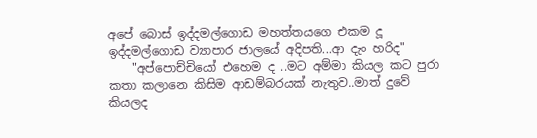අපේ බොස් ඉද්දමල්ගොඩ මහත්තයගෙ එකම දූ ඉද්දමල්ගොඩ ව්‍යාපාර ජාලයේ අදිපති...ආ දැං හරිද"
    "අප්පොච්චියෝ එහෙම ද ..මට අම්මා කියල කට පුරා කතා කලානෙ කිසිම ආඩම්බරයක් නැතුව..මාත් දුවේ කියලද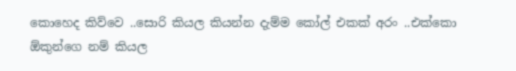කොහෙද කිව්වෙ ..සොරි කියල කියන්න දැම්ම කෝල් එකක් අරං ..එක්කො ඕකුන්ගෙ නම් කියල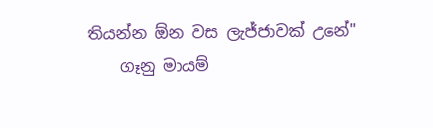තියන්න ඕන වස ලැජ්ජාවක් උනේ"
    ගෑනු මායම්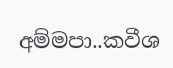අම්මපා..කවීශ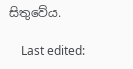සිතුවේය.

    Last edited: